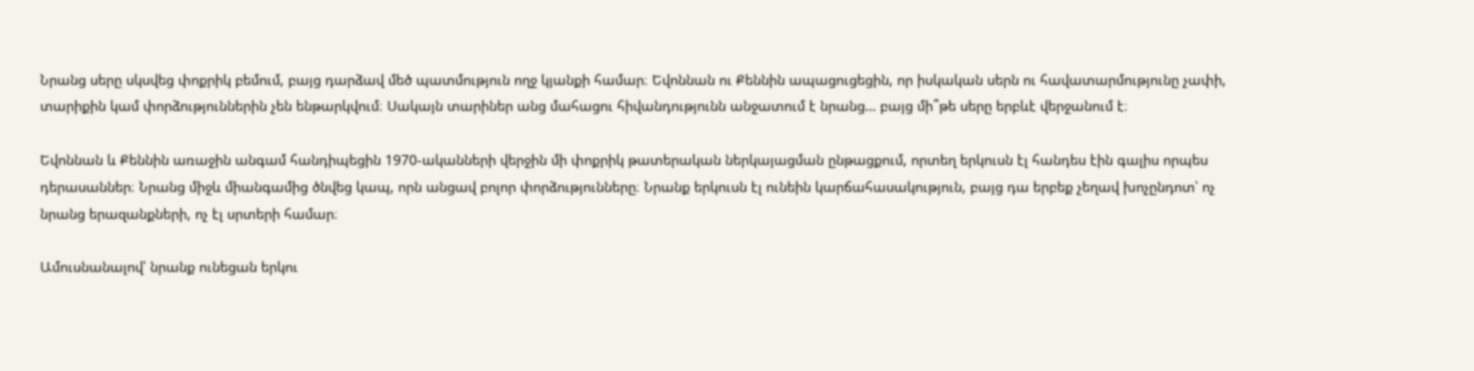Նրանց սերը սկսվեց փոքրիկ բեմում, բայց դարձավ մեծ պատմություն ողջ կյանքի համար։ Եվոննան ու Քեննին ապացուցեցին, որ իսկական սերն ու հավատարմությունը չափի, տարիքին կամ փորձություններին չեն ենթարկվում։ Սակայն տարիներ անց մահացու հիվանդությունն անջատում է նրանց… բայց մի՞թե սերը երբևէ վերջանում է։

Եվոննան և Քեննին առաջին անգամ հանդիպեցին 1970-ականների վերջին մի փոքրիկ թատերական ներկայացման ընթացքում, որտեղ երկուսն էլ հանդես էին գալիս որպես դերասաններ։ Նրանց միջև միանգամից ծնվեց կապ, որն անցավ բոլոր փորձությունները։ Նրանք երկուսն էլ ունեին կարճահասակություն, բայց դա երբեք չեղավ խոչընդոտ՝ ոչ նրանց երազանքների, ոչ էլ սրտերի համար։

Ամուսնանալով՝ նրանք ունեցան երկու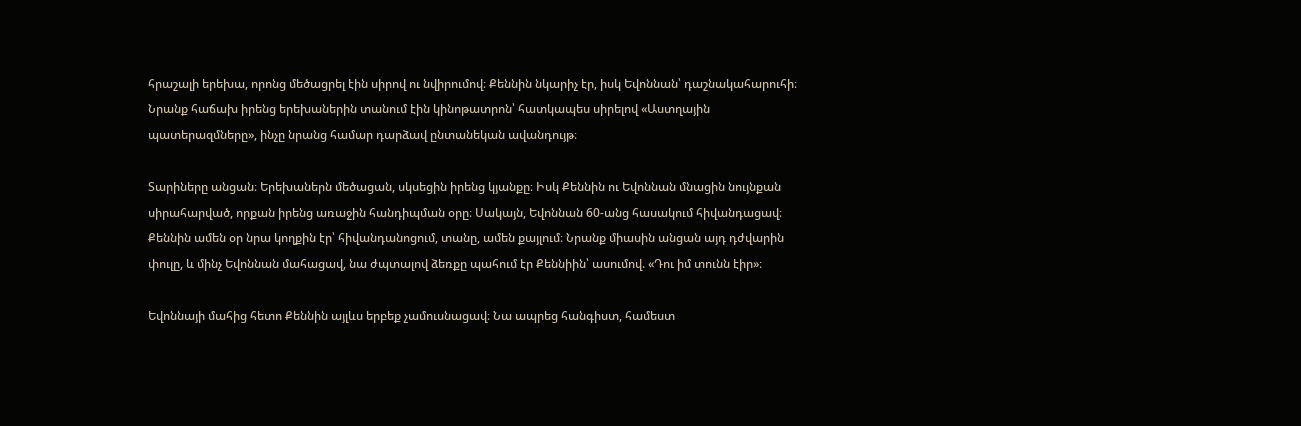հրաշալի երեխա, որոնց մեծացրել էին սիրով ու նվիրումով։ Քեննին նկարիչ էր, իսկ Եվոննան՝ դաշնակահարուհի։ Նրանք հաճախ իրենց երեխաներին տանում էին կինոթատրոն՝ հատկապես սիրելով «Աստղային պատերազմները», ինչը նրանց համար դարձավ ընտանեկան ավանդույթ։

Տարիները անցան։ Երեխաներն մեծացան, սկսեցին իրենց կյանքը։ Իսկ Քեննին ու Եվոննան մնացին նույնքան սիրահարված, որքան իրենց առաջին հանդիպման օրը։ Սակայն, Եվոննան 60-անց հասակում հիվանդացավ։
Քեննին ամեն օր նրա կողքին էր՝ հիվանդանոցում, տանը, ամեն քայլում։ Նրանք միասին անցան այդ դժվարին փուլը, և մինչ Եվոննան մահացավ, նա ժպտալով ձեռքը պահում էր Քեննիին՝ ասումով. «Դու իմ տունն էիր»։

Եվոննայի մահից հետո Քեննին այլևս երբեք չամուսնացավ։ Նա ապրեց հանգիստ, համեստ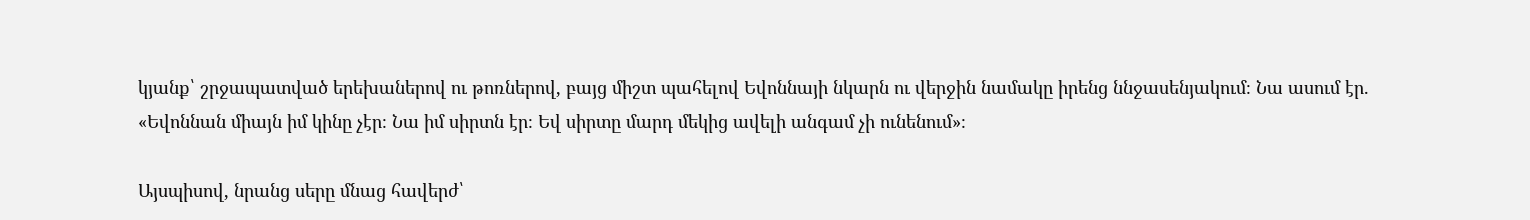կյանք՝ շրջապատված երեխաներով ու թոռներով, բայց միշտ պահելով Եվոննայի նկարն ու վերջին նամակը իրենց ննջասենյակում։ Նա ասում էր. «Եվոննան միայն իմ կինը չէր։ Նա իմ սիրտն էր։ Եվ սիրտը մարդ մեկից ավելի անգամ չի ունենում»։

Այսպիսով, նրանց սերը մնաց հավերժ՝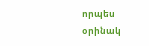որպես օրինակ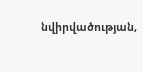նվիրվածության,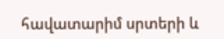հավատարիմ սրտերի և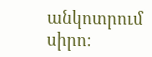անկոտրում սիրո։